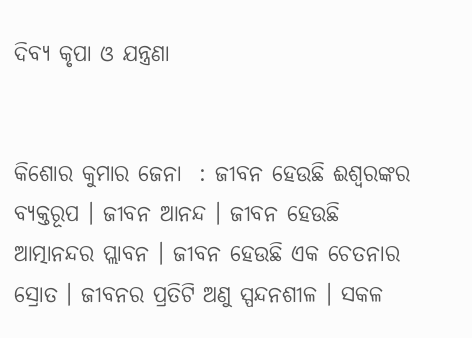ଦିବ୍ୟ କୃପା ଓ ଯନ୍ତ୍ରଣା


କିଶୋର କୁମାର ଜେନା  : ଜୀବନ ହେଉଛି ଈଶ୍ୱରଙ୍କର ବ୍ୟକ୍ତରୂପ । ଜୀବନ ଆନନ୍ଦ । ଜୀବନ ହେଉଛି ଆତ୍ମାନନ୍ଦର ପ୍ଲାବନ । ଜୀବନ ହେଉଛି ଏକ ଚେତନାର ସ୍ରୋତ । ଜୀବନର ପ୍ରତିଟି ଅଣୁ ସ୍ପନ୍ଦନଶୀଳ । ସକଳ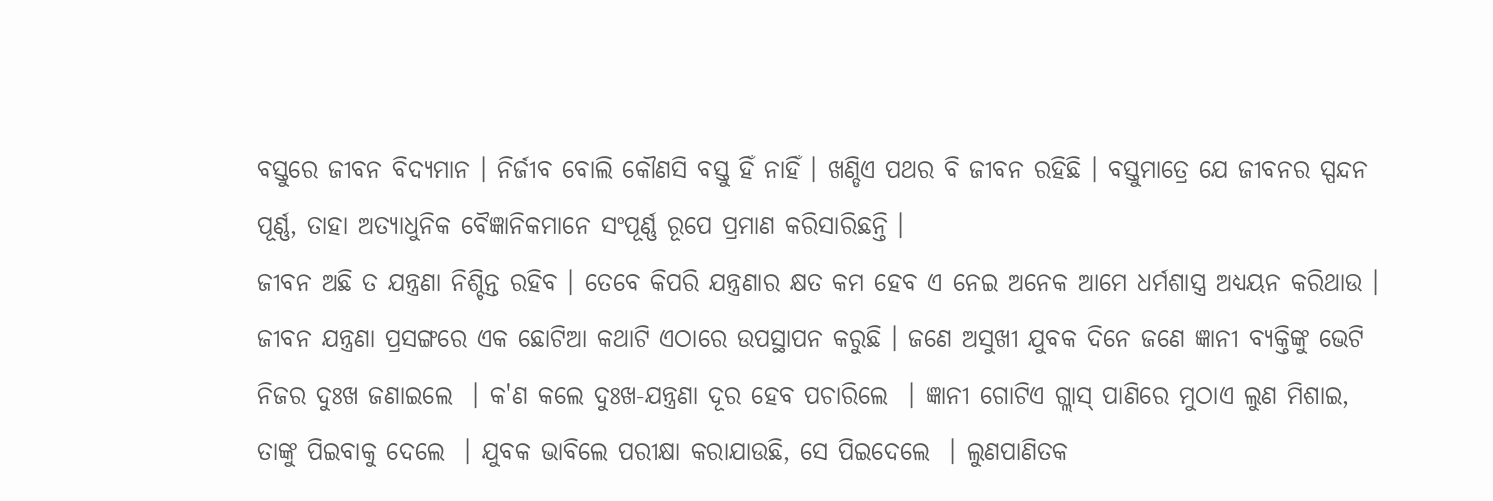ବସ୍ତୁରେ ଜୀବନ ବିଦ୍ୟମାନ । ନିର୍ଜୀବ ବୋଲି କୌଣସି ବସ୍ତୁ ହିଁ ନାହିଁ । ଖଣ୍ଡିଏ ପଥର ବି ଜୀବନ ରହିଛି । ବସ୍ତୁମାତ୍ରେ ଯେ ଜୀବନର ସ୍ପନ୍ଦନ ପୂର୍ଣ୍ଣ, ତାହା ଅତ୍ୟାଧୁନିକ ବୈଜ୍ଞାନିକମାନେ ସଂପୂର୍ଣ୍ଣ ରୂପେ ପ୍ରମାଣ କରିସାରିଛନ୍ତି ।
ଜୀବନ ଅଛି ତ ଯନ୍ତ୍ରଣା ନିଶ୍ଚିନ୍ତ ରହିବ । ତେବେ କିପରି ଯନ୍ତ୍ରଣାର କ୍ଷତ କମ ହେବ ଏ ନେଇ ଅନେକ ଆମେ ଧର୍ମଶାସ୍ତ୍ର ଅଧ୍ୟୟନ କରିଥାଉ । ଜୀବନ ଯନ୍ତ୍ରଣା ପ୍ରସଙ୍ଗରେ ଏକ ଛୋଟିଆ କଥାଟି ଏଠାରେ ଉପସ୍ଥାପନ କରୁଛି । ଜଣେ ଅସୁଖୀ ଯୁବକ ଦିନେ ଜଣେ ଜ୍ଞାନୀ ବ୍ୟକ୍ତିଙ୍କୁ ଭେଟି ନିଜର ଦୁଃଖ ଜଣାଇଲେ  । କ'ଣ କଲେ ଦୁଃଖ-ଯନ୍ତ୍ରଣା ଦୂର ହେବ ପଚାରିଲେ  । ଜ୍ଞାନୀ ଗୋଟିଏ ଗ୍ଲାସ୍ ପାଣିରେ ମୁଠାଏ ଲୁଣ ମିଶାଇ, ତାଙ୍କୁ ପିଇବାକୁ ଦେଲେ  । ଯୁବକ ଭାବିଲେ ପରୀକ୍ଷା କରାଯାଉଛି, ସେ ପିଇଦେଲେ  । ଲୁଣପାଣିତକ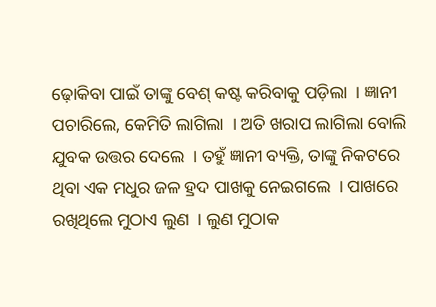ଢ଼ୋକିବା ପାଇଁ ତାଙ୍କୁ ବେଶ୍ କଷ୍ଟ କରିବାକୁ ପଡ଼ିଲା  । ଜ୍ଞାନୀ ପଚାରିଲେ, କେମିତି ଲାଗିଲା  । ଅତି ଖରାପ ଲାଗିଲା ବୋଲି ଯୁବକ ଉତ୍ତର ଦେଲେ  । ତହୁଁ ଜ୍ଞାନୀ ବ୍ୟକ୍ତି, ତାଙ୍କୁ ନିକଟରେ ଥିବା ଏକ ମଧୁର ଜଳ ହ୍ରଦ ପାଖକୁ ନେଇଗଲେ  । ପାଖରେ ରଖିଥିଲେ ମୁଠାଏ ଲୁଣ  । ଲୁଣ ମୁଠାକ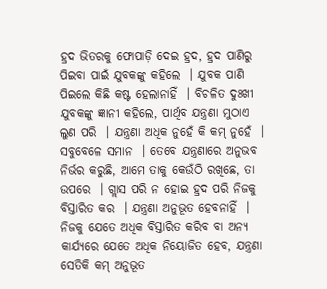ହ୍ରଦ ଭିତରକୁ ଫୋପାଡ଼ି ଦେଇ ହ୍ରଦ, ହ୍ରଦ ପାଣିରୁ ପିଇବା ପାଇଁ ଯୁବକଙ୍କୁ କହିଲେ  । ଯୁବକ ପାଣି ପିଇଲେ କିଛି କଷ୍ଟ ହେଲାନାହିଁ  । ବିଚଳିତ ଦୁଃଖୀ ଯୁବକଙ୍କୁ ଜ୍ଞାନୀ କହିଲେ, ପାର୍ଥିବ ଯନ୍ତ୍ରଣା ମୁଠାଏ ଲୁଣ ପରି  । ଯନ୍ତ୍ରଣା ଅଧିକ ନୁହେଁ କି କମ୍ ନୁହେଁ  । ସବୁବେଳେ ସମାନ  । ତେବେ ଯନ୍ତ୍ରଣାରେ ଅନୁଭବ ନିର୍ଭର କରୁଛି, ଆମେ ତାକୁ କେଉଁଠି ରଖିଛେ, ତା ଉପରେ  । ଗ୍ଲାସ ପରି ନ ହୋଇ ହ୍ରଦ ପରି ନିଜକୁ ବିସ୍ତାରିତ କର  । ଯନ୍ତ୍ରଣା ଅନୁଭୂତ ହେବନାହିଁ  । ନିଜକୁ ଯେତେ ଅଧିକ ବିସ୍ତାରିତ କରିବ ବା ଅନ୍ୟ କାର୍ଯ୍ୟରେ ଯେତେ ଅଧିକ ନିୟୋଜିତ ହେବ, ଯନ୍ତ୍ରଣା ସେତିକି କମ୍ ଅନୁଭୂତ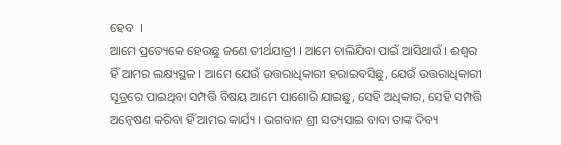ହେବ  ।
ଆମେ ପ୍ରତ୍ୟେକେ ହେଉଛୁ ଜଣେ ତୀର୍ଥଯାତ୍ରୀ । ଆମେ ଚାଲିଯିବା ପାଇଁ ଆସିଥାଉଁ । ଈଶ୍ୱର ହିଁ ଆମର ଲକ୍ଷ୍ୟସ୍ଥଳ । ଆମେ ଯେଉଁ ଉତ୍ତରାଧିକାରୀ ହରାଇବସିଛୁ, ଯେଉଁ ଉତ୍ତରାଧିକାରୀ ସୂତ୍ରରେ ପାଇଥିବା ସମ୍ପତ୍ତି ବିଷୟ ଆମେ ପାଶୋରି ଯାଇଛୁ, ସେହି ଅଧିକାର, ସେହି ସମ୍ପତ୍ତି ଅନ୍ୱେଷଣ କରିବା ହିଁ ଆମର କାର୍ଯ୍ୟ । ଭଗବାନ ଶ୍ରୀ ସତ୍ୟସାଇ ବାବା ତାଙ୍କ ଦିବ୍ୟ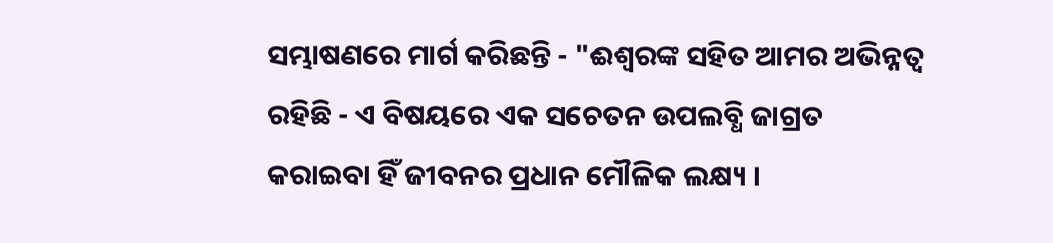ସମ୍ଭାଷଣରେ ମାର୍ଗ କରିଛନ୍ତି - "ଈଶ୍ୱରଙ୍କ ସହିତ ଆମର ଅଭିନ୍ନତ୍ୱ ରହିଛି - ଏ ବିଷୟରେ ଏକ ସଚେତନ ଉପଲବ୍ଧି ଜାଗ୍ରତ କରାଇବା ହିଁ ଜୀବନର ପ୍ରଧାନ ମୌଳିକ ଲକ୍ଷ୍ୟ ।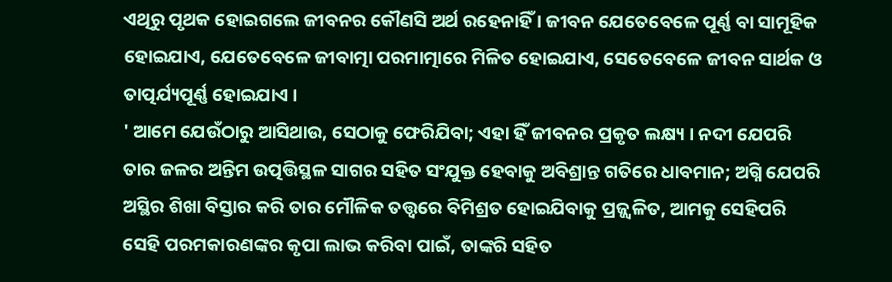ଏଥିରୁ ପୃଥକ ହୋଇଗଲେ ଜୀବନର କୌଣସି ଅର୍ଥ ରହେନାହିଁ । ଜୀବନ ଯେତେବେଳେ ପୂର୍ଣ୍ଣ ବା ସାମୂହିକ ହୋଇଯାଏ, ଯେତେବେଳେ ଜୀବାତ୍ମା ପରମାତ୍ମାରେ ମିଳିତ ହୋଇଯାଏ, ସେତେବେଳେ ଜୀବନ ସାର୍ଥକ ଓ ତାତ୍ପର୍ଯ୍ୟପୂର୍ଣ୍ଣ ହୋଇଯାଏ ।
' ଆମେ ଯେଉଁଠାରୁ ଆସିଥାଉ, ସେଠାକୁ ଫେରିଯିବା; ଏହା ହିଁ ଜୀବନର ପ୍ରକୃତ ଲକ୍ଷ୍ୟ । ନଦୀ ଯେପରି ତାର ଜଳର ଅନ୍ତିମ ଉତ୍ପତ୍ତିସ୍ଥଳ ସାଗର ସହିତ ସଂଯୁକ୍ତ ହେବାକୁ ଅବିଶ୍ରାନ୍ତ ଗତିରେ ଧାବମାନ; ଅଗ୍ନି ଯେପରି ଅସ୍ଥିର ଶିଖା ବିସ୍ତାର କରି ତାର ମୌଳିକ ତତ୍ତ୍ୱରେ ବିମିଶ୍ରତ ହୋଇଯିବାକୁ ପ୍ରଜ୍ଜ୍ୱଳିତ, ଆମକୁ ସେହିପରି ସେହି ପରମକାରଣଙ୍କର କୃପା ଲାଭ କରିବା ପାଇଁ, ତାଙ୍କରି ସହିତ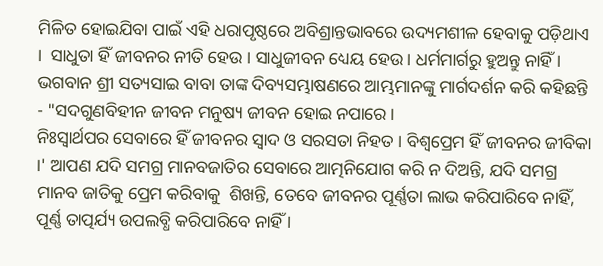ମିଳିତ ହୋଇଯିବା ପାଇଁ ଏହି ଧରାପୃଷ୍ଠରେ ଅବିଶ୍ରାନ୍ତଭାବରେ ଉଦ୍ୟମଶୀଳ ହେବାକୁ ପଡ଼ିଥାଏ ।  ସାଧୁତା ହିଁ ଜୀବନର ନୀତି ହେଉ । ସାଧୁଜୀବନ ଧ୍ୟେୟ ହେଉ । ଧର୍ମମାର୍ଗରୁ ହୁଅନ୍ତୁ ନାହିଁ । ଭଗବାନ ଶ୍ରୀ ସତ୍ୟସାଇ ବାବା ତାଙ୍କ ଦିବ୍ୟସମ୍ଭାଷଣରେ ଆମ୍ଭମାନଙ୍କୁ ମାର୍ଗଦର୍ଶନ କରି କହିଛନ୍ତି - "ସଦଗୁଣବିହୀନ ଜୀବନ ମନୁଷ୍ୟ ଜୀବନ ହୋଇ ନପାରେ ।
ନିଃସ୍ୱାର୍ଥପର ସେବାରେ ହିଁ ଜୀବନର ସ୍ୱାଦ ଓ ସରସତା ନିହତ । ବିଶ୍ୱପ୍ରେମ ହିଁ ଜୀବନର ଜୀବିକା ।' ଆପଣ ଯଦି ସମଗ୍ର ମାନବଜାତିର ସେବାରେ ଆତ୍ମନିଯୋଗ କରି ନ ଦିଅନ୍ତି, ଯଦି ସମଗ୍ର ମାନବ ଜାତିକୁ ପ୍ରେମ କରିବାକୁ  ଶିଖନ୍ତି, ତେବେ ଜୀବନର ପୂର୍ଣ୍ଣତା ଲାଭ କରିପାରିବେ ନାହିଁ, ପୂର୍ଣ୍ଣ ତାତ୍ପର୍ଯ୍ୟ ଉପଲବ୍ଧି କରିପାରିବେ ନାହିଁ ।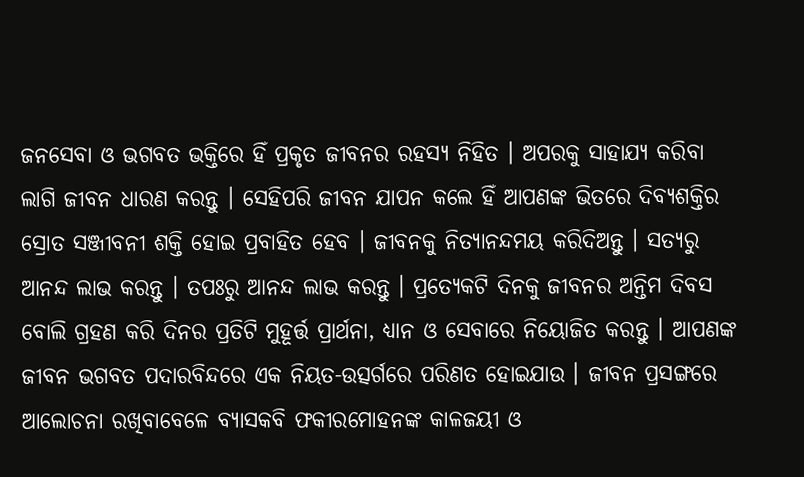ଜନସେବା ଓ ଭଗବତ ଭକ୍ତିରେ ହିଁ ପ୍ରକୃତ ଜୀବନର ରହସ୍ୟ ନିହିତ । ଅପରକୁ ସାହାଯ୍ୟ କରିବା ଲାଗି ଜୀବନ ଧାରଣ କରନ୍ତୁ । ସେହିପରି ଜୀବନ ଯାପନ କଲେ ହିଁ ଆପଣଙ୍କ ଭିତରେ ଦିବ୍ୟଶକ୍ତିର ସ୍ରୋତ ସଞ୍ଜୀବନୀ ଶକ୍ତି ହୋଇ ପ୍ରବାହିତ ହେବ । ଜୀବନକୁ ନିତ୍ୟାନନ୍ଦମୟ କରିଦିଅନ୍ତୁ । ସତ୍ୟରୁ ଆନନ୍ଦ ଲାଭ କରନ୍ତୁ । ତପଃରୁ ଆନନ୍ଦ ଲାଭ କରନ୍ତୁ । ପ୍ରତ୍ୟେକଟି ଦିନକୁ ଜୀବନର ଅନ୍ତିମ ଦିବସ ବୋଲି ଗ୍ରହଣ କରି ଦିନର ପ୍ରତିଟି ମୁହୂର୍ତ୍ତ ପ୍ରାର୍ଥନା, ଧ୍ୟାନ ଓ ସେବାରେ ନିୟୋଜିତ କରନ୍ତୁ । ଆପଣଙ୍କ ଜୀବନ ଭଗବତ ପଦାରବିନ୍ଦରେ ଏକ ନିୟତ-ଉତ୍ସର୍ଗରେ ପରିଣତ ହୋଇଯାଉ । ଜୀବନ ପ୍ରସଙ୍ଗରେ ଆଲୋଚନା ରଖିବାବେଳେ ବ୍ୟାସକବି ଫକୀରମୋହନଙ୍କ କାଳଜୟୀ ଓ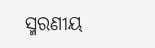ସ୍ମରଣୀୟ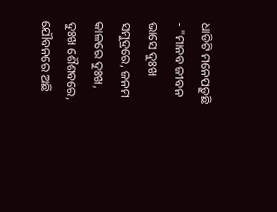ଧାଡିଟି ମନେପଡ଼ୁଛି - "ମାନବ ଜୀବନ ଭାସେ ଦୁଃଖ ସମୁଦ୍ରରେ, ଜନମ କାଳରେ ଦୁଃଖ, ଦୁଃଖ ଶୈଶବରେ, ଯୌବନରେ ଅଛି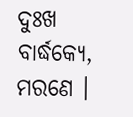ଦୁଃଖ ବାର୍ଦ୍ଧକ୍ୟେ, ମରଣେ ।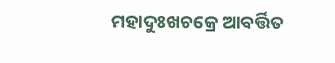ମହାଦୁଃଖଚକ୍ରେ ଆବର୍ତ୍ତିତ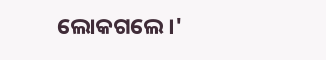ଲୋକଗଲେ ।'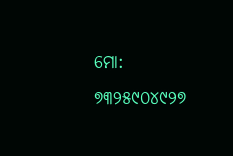ମୋ: ୭୩୨୫୯୦୪୯୨୭